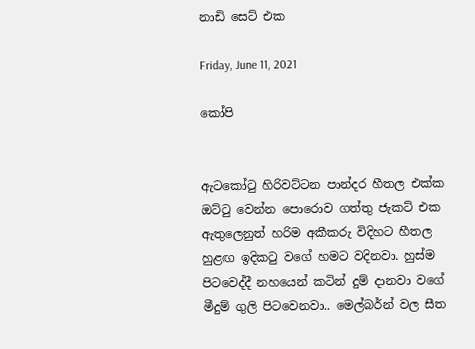නාඩි සෙට් එක

Friday, June 11, 2021

කෝපි


ඇටකෝටු හිරිවට්ටන පාන්දර හීතල එක්ක ඔට්ටු වෙන්න පොරොව ගත්තු ජැකට් එක ඇතුලෙනුත් හරිම අකීකරු විදිහට හීතල හුළඟ ඉදිකටු වගේ හමට වදිනවා. හුස්ම පිටවෙද්දී නහයෙන් කටින් දුම් දානවා වගේ මීදුම් ගුලි පිටවෙනවා.. මෙල්බර්න් වල සීත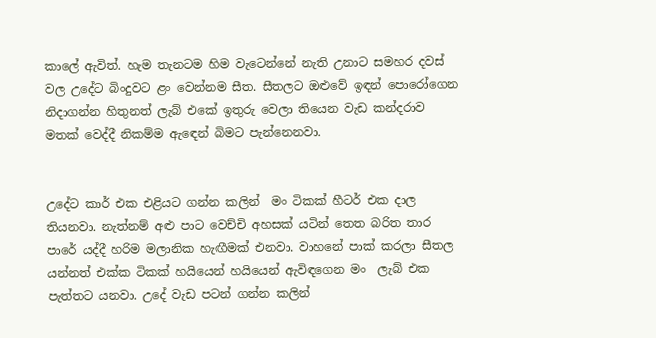කාලේ ඇවිත්. හැම තැනටම හිම වැටෙන්නේ නැති උනාට සමහර දවස් වල උදේට බිංදුවට ළං වෙන්නම සීත. සීතලට ඔළුවේ ඉඳන් පොරෝගෙන නිදාගන්න හිතුනත් ලැබ් එකේ ඉතුරු වෙලා තියෙන වැඩ කන්දරාව මතක් වෙද්දී නිකම්ම ඇඳෙන් බිමට පැන්නෙනවා.


උදේට කාර් එක එළියට ගන්න කලින්  මං ටිකක් හීටර් එක දාල තියනවා. නැත්නම් අළු පාට වෙච්චි අහසක් යටින් තෙත බරිත තාර පාරේ යද්දී හරිම මලානික හැඟීමක් එනවා. වාහනේ පාක් කරලා සීතල යන්නත් එක්ක ටිකක් හයියෙන් හයියෙන් ඇවිඳගෙන මං  ලැබ් එක පැත්තට යනවා. උදේ වැඩ පටන් ගන්න කලින්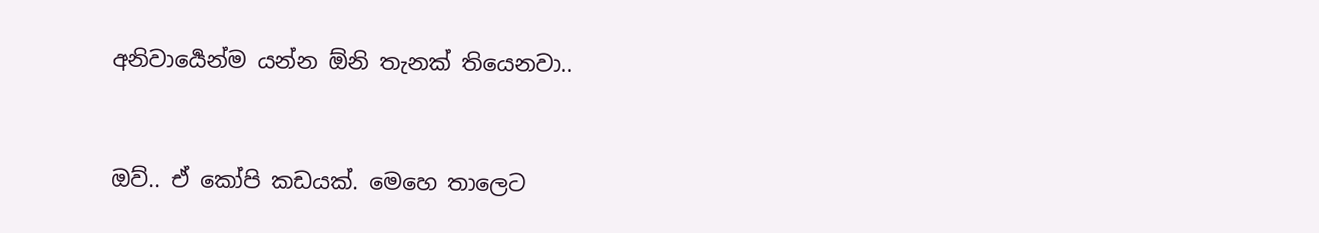අනිවාර්‍යෙන්ම යන්න ඕනි තැනක් තියෙනවා..


ඔව්.. ඒ කෝපි කඩයක්. මෙහෙ තාලෙට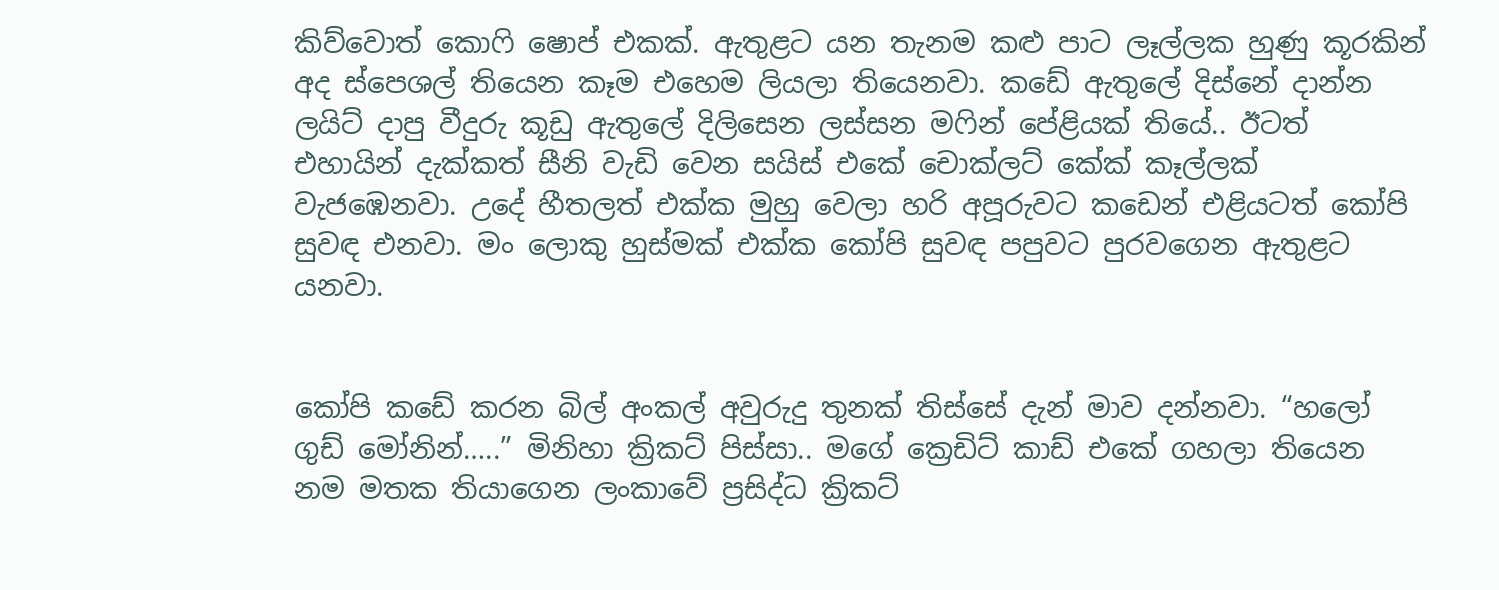කිව්වොත් කොෆි ෂොප් එකක්. ඇතුළට යන තැනම කළු පාට ලෑල්ලක හුණු කූරකින් අද ස්පෙශල් තියෙන කෑම එහෙම ලියලා තියෙනවා. කඩේ ඇතුලේ දිස්නේ දාන්න ලයිට් දාපු වීදුරු කූඩු ඇතුලේ දිලිසෙන ලස්සන මෆින් පේළියක් තියේ.. ඊටත් එහායින් දැක්කත් සීනි වැඩි වෙන සයිස් එකේ චොක්ලට් කේක් කෑල්ලක් වැජඹෙනවා. උදේ හීතලත් එක්ක මුහු වෙලා හරි අපූරුවට කඩෙන් එළියටත් කෝපි සුවඳ එනවා. මං ලොකු හුස්මක් එක්ක කෝපි සුවඳ පපුවට පුරවගෙන ඇතුළට යනවා.


කෝපි කඩේ කරන බිල් අංකල් අවුරුදු තුනක් තිස්සේ දැන් මාව දන්නවා. “හලෝ ගුඩ් මෝනින්…..” මිනිහා ක්‍රිකට් පිස්සා.. මගේ ක්‍රෙඩිට් කාඩ් එකේ ගහලා තියෙන නම මතක තියාගෙන ලංකාවේ ප්‍රසිද්ධ ක්‍රිකට්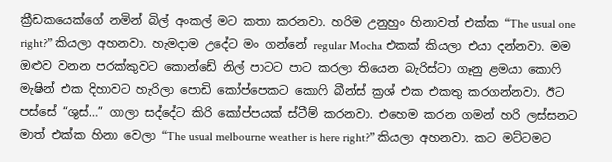ක්‍රීඩකයෙක්ගේ නමින් බිල් අංකල් මට කතා කරනවා. හරිම උනුහුං හිනාවත් එක්ක “The usual one right?” කියලා අහනවා. හැමදාම උදේට මං ගන්නේ regular Mocha එකක් කියලා එයා දන්නවා. මම ඔළුව වනන පරක්කුවට කොන්ඩේ නිල් පාටට පාට කරලා තියෙන බැරිස්ටා ගෑනු ළමයා කොෆි මැෂින් එක දිහාවට හැරිලා පොඩි කෝප්පෙකට කොෆි බීන්ස් ක්‍රශ් එක එකතු කරගන්නවා. ඊට පස්සේ “ශුස්…” ගාලා සද්දේට කිරි කෝප්පයක් ස්ටීම් කරනවා. එහෙම කරන ගමන් හරි ලස්සනට මාත් එක්ක හිනා වෙලා “The usual melbourne weather is here right?” කියලා අහනවා. කට මට්ටමට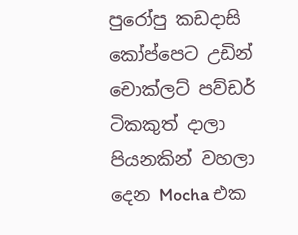පුරෝපු කඩදාසි කෝප්පෙට උඩින් චොක්ලට් පව්ඩර් ටිකකුත් දාලා පියනකින් වහලා දෙන Mocha එක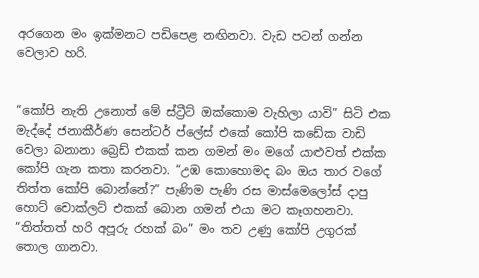අරගෙන මං ඉක්මනට පඩිපෙළ නඟිනවා. වැඩ පටන් ගන්න වෙලාව හරි.


“කෝපි නැති උනොත් මේ ස්ට්‍රීට් ඔක්කොම වැහිලා යාවි” සිටි එක මැද්දේ ජනාකීර්ණ සෙන්ටර් ප්ලේස් එකේ කෝපි කඩේක වාඩි වෙලා බනානා බ්‍රෙඩ් එකක් කන ගමන් මං මගේ යාළුවත් එක්ක කෝපි ගැන කතා කරනවා. “උඹ කොහොමද බං ඔය තාර වගේ තිත්ත කෝපි බොන්නේ?” පැණිම පැණි රස මාස්මෙලෝස් දාපු හොට් චොක්ලට් එකක් බොන ගමන් එයා මට කෑගහනවා. “තිත්තත් හරි අපූරු රහක් බං” මං තව උණු කෝපි උගුරක් තොල ගානවා.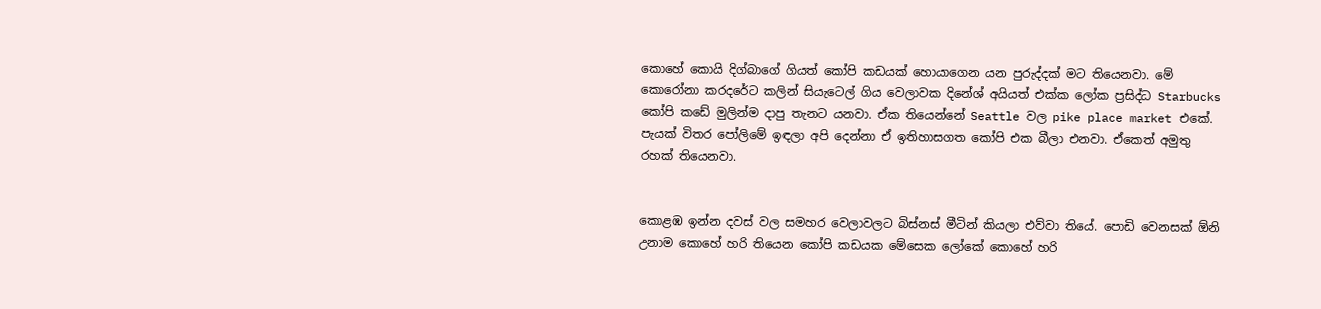කොහේ කොයි දිග්බාගේ ගියත් කෝපි කඩයක් හොයාගෙන යන පුරුද්දක් මට තියෙනවා. මේ කොරෝනා කරදරේට කලින් සියැටෙල් ගිය වෙලාවක දිනේශ් අයියත් එක්ක ලෝක ප්‍රසිද්ධ Starbucks කෝපි කඩේ මුලින්ම දාපු තැනට යනවා. ඒක තියෙන්නේ Seattle වල pike place market එකේ. පැයක් විතර පෝලිමේ ඉඳලා අපි දෙන්නා ඒ ඉතිහාසගත කෝපි එක බීලා එනවා. ඒකෙත් අමුතු රහක් තියෙනවා.


කොළඹ ඉන්න දවස් වල සමහර වෙලාවලට බිස්නස් මීටින් කියලා එව්වා තියේ. පොඩි වෙනසක් ඕනි උනාම කොහේ හරි තියෙන කෝපි කඩයක මේසෙක ලෝකේ කොහේ හරි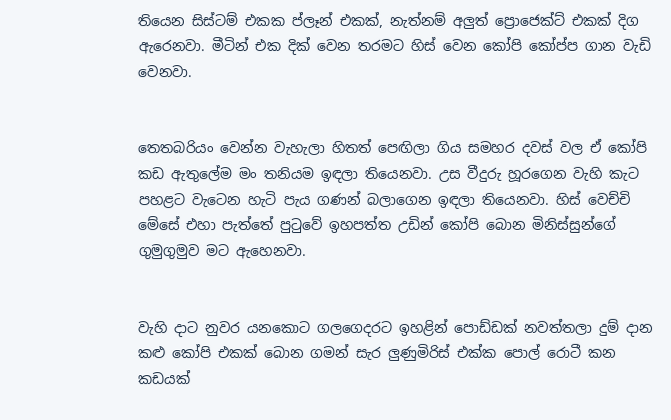තියෙන සිස්ටම් එකක ප්ලෑන් එකක්, නැත්නම් අලුත් ප්‍රොජෙක්ට් එකක් දිග ඇරෙනවා. මීටින් එක දික් වෙන තරමට හිස් වෙන කෝපි කෝප්ප ගාන වැඩි වෙනවා.


තෙතබරියං වෙන්න වැහැලා හිතත් පෙඟිලා ගිය සමහර දවස් වල ඒ කෝපි කඩ ඇතුලේම මං තනියම ඉඳලා තියෙනවා. උස වීදුරු හූරගෙන වැහි කැට පහළට වැටෙන හැටි පැය ගණන් බලාගෙන ඉඳලා තියෙනවා. හිස් වෙච්චි මේසේ එහා පැත්තේ පුටුවේ ඉහපත්ත උඩින් කෝපි බොන මිනිස්සුන්ගේ ගුමුගුමුව මට ඇහෙනවා.


වැහි දාට නුවර යනකොට ගලගෙදරට ඉහළින් පොඩ්ඩක් නවත්තලා දුම් දාන කළු කෝපි එකක් බොන ගමන් සැර ලුණුමිරිස් එක්ක පොල් රොටී කන කඩයක්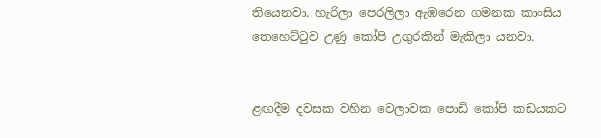තියෙනවා. හැරිලා පෙරලිලා ඇඹරෙන ගමනක කාංසිය තෙහෙට්ටුව උණු කෝපි උගුරකින් මැකිලා යනවා.


ළඟදීම දවසක වහින වෙලාවක පොඩි කෝපි කඩයකට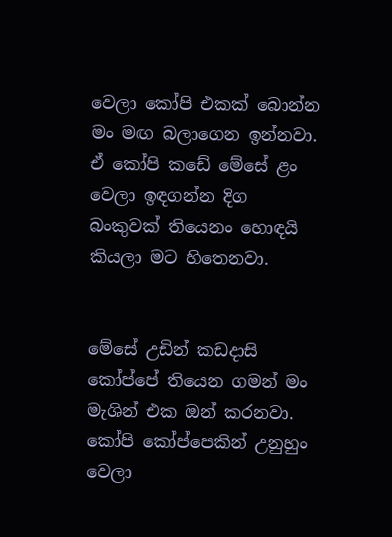වෙලා කෝපි එකක් බොන්න මං මඟ බලාගෙන ඉන්නවා. ඒ කෝපි කඩේ මේසේ ළං වෙලා ඉඳගන්න දිග බංකුවක් තියෙනං හොඳයි කියලා මට හිතෙනවා.


මේසේ උඩින් කඩදාසි කෝප්පේ තියෙන ගමන් මං මැශින් එක ඔන් කරනවා. කෝපි කෝප්පෙකින් උනුහුං වෙලා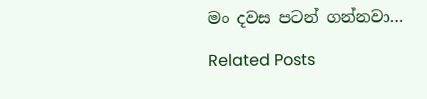මං දවස පටන් ගන්නවා…

Related Posts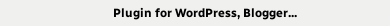Plugin for WordPress, Blogger...